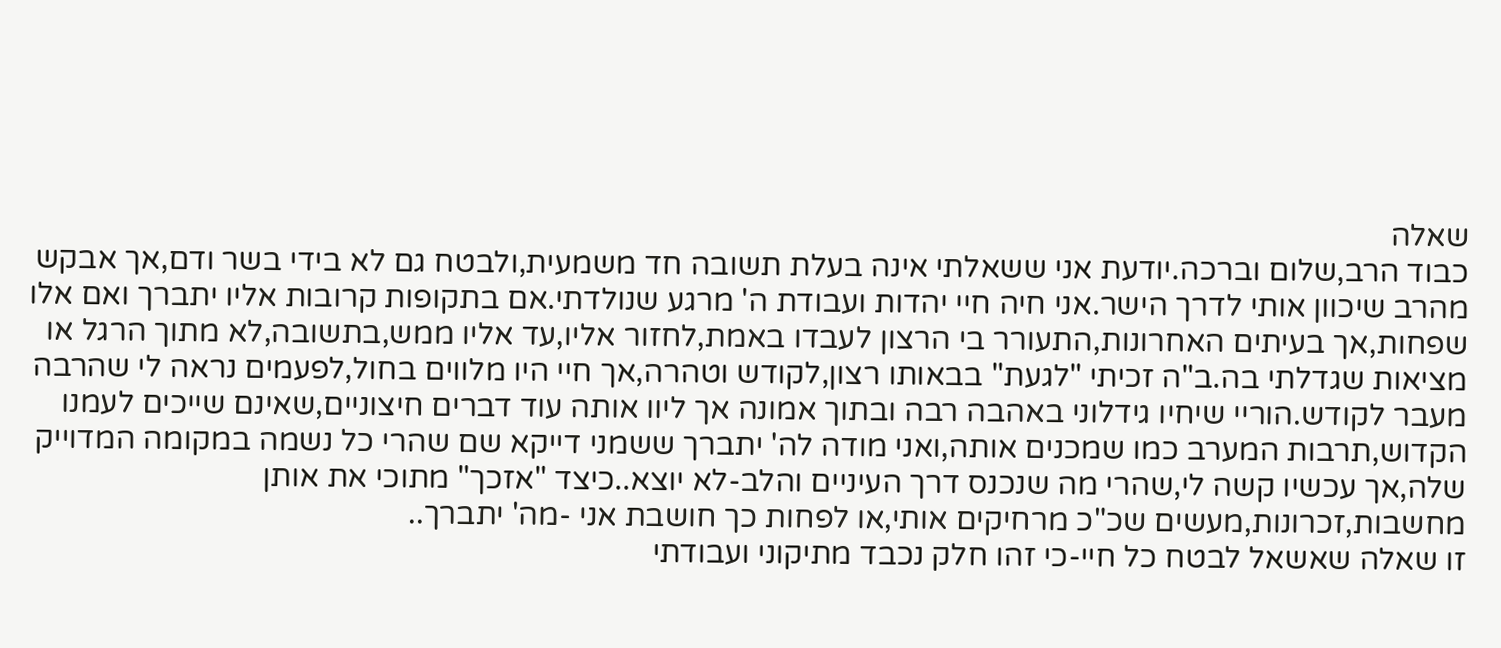שאלה
כבוד הרב,שלום וברכה.יודעת אני ששאלתי אינה בעלת תשובה חד משמעית,ולבטח גם לא בידי בשר ודם,אך אבקש מהרב שיכוון אותי לדרך הישר.אני חיה חיי יהדות ועבודת ה' מרגע שנולדתי.אם בתקופות קרובות אליו יתברך ואם אלו שפחות,אך בעיתים האחרונות,התעורר בי הרצון לעבדו באמת,לחזור אליו,עד אליו ממש,בתשובה,לא מתוך הרגל או מציאות שגדלתי בה.ב"ה זכיתי "לגעת" בבאותו רצון,לקודש וטהרה,אך חיי היו מלווים בחול,לפעמים נראה לי שהרבה מעבר לקודש.הוריי שיחיו גידלוני באהבה רבה ובתוך אמונה אך ליוו אותה עוד דברים חיצוניים,שאינם שייכים לעמנו הקדוש,תרבות המערב כמו שמכנים אותה,ואני מודה לה' יתברך ששמני דייקא שם שהרי כל נשמה במקומה המדוייק שלה,אך עכשיו קשה לי,שהרי מה שנכנס דרך העיניים והלב-לא יוצא..כיצד "אזכך" מתוכי את אותן מחשבות,זכרונות,מעשים שכ"כ מרחיקים אותי,או לפחות כך חושבת אני -מה' יתברך..
זו שאלה שאשאל לבטח כל חיי-כי זהו חלק נכבד מתיקוני ועבודתי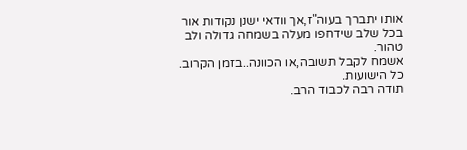אותו יתברך בעוה"ז,אך וודאי ישנן נקודות אור בכל שלב שידחפו מעלה בשמחה גדולה ולב טהור.
אשמח לקבל תשובה,או הכוונה..בזמן הקרוב.
כל הישועות.
תודה רבה לכבוד הרב.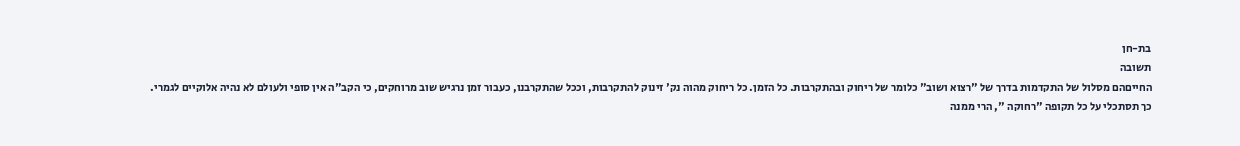בת-חן
תשובה
החייםהם מסלול של התקדמות בדרך של "רצוא ושוב" כלומר של ריחוק ובהתקרבות. כל הזמן. כל ריחוק מהוה נק' זינוק להתקרבות, וככל שהתקרבנו, כעבור זמן נרגיש שוב מרוחקים, כי הקב"ה אין סופי ולעולם לא נהיה אלוקיים לגמרי.
כך תסתכלי על כל תקופה "רחוקה ", הרי ממנה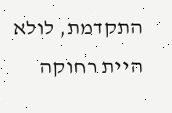התקדמת, לולא היית רחוקה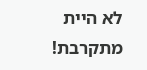לא היית מתקרבת!